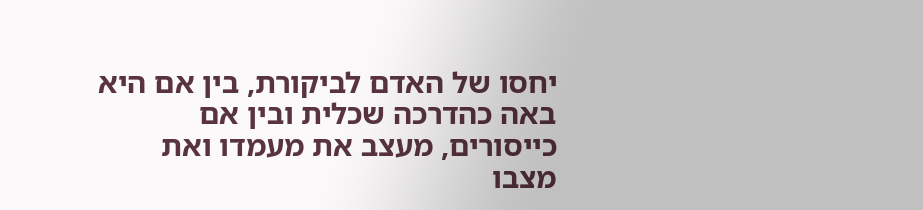יחסו של האדם לביקורת, בין אם היא באה כהדרכה שכלית ובין אם כייסורים, מעצב את מעמדו ואת מצבו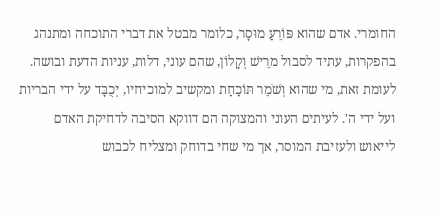החומרי. אדם שהוא פּוֹרֵעַ מוּסָר, כלומר מבטל את דברי התוכחה ומתנהג בהפקרות, עתיד לסבול מרֵישׁ וְקָלוֹן, שהם עוני, דלות, עניות הדעת ובושה. לעומת זאת, מי שהוא וְשֹׁמֵר תּוֹכַחַת ומקשיב למוכיחיו, יְכֻבָּד על ידי הבריות ועל ידי ה'. לעיתים העוני והמצוקה הם דווקא הסיבה לדחיקת האדם לייאוש ולעזיבת המוסר, אך מי שחי בדוחק ומצליח לכבוש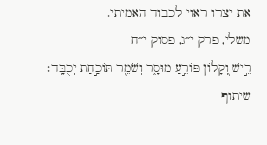את יצרו ראוי לכבוד האמיתי.
משלי, פרק י״ג, פסוק י״ח
רֵ֣ישׁ וְ֭קָלוֹן פּוֹרֵ֣עַ מוּסָ֑ר וְשֹׁמֵ֖ר תּוֹכַ֣חַת יְכֻבָּֽד׃
שיתוף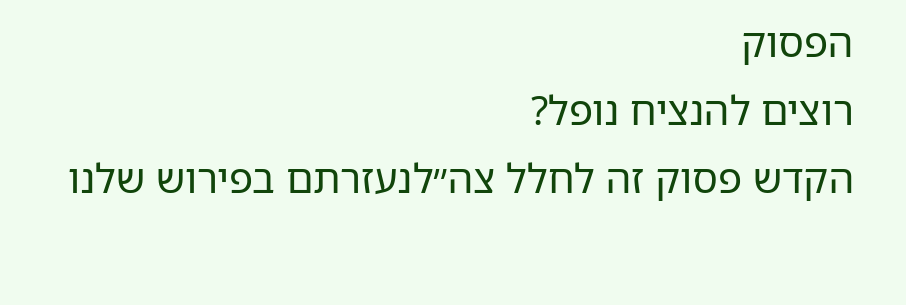הפסוק
רוצים להנציח נופל?
הקדש פסוק זה לחלל צה״לנעזרתם בפירוש שלנו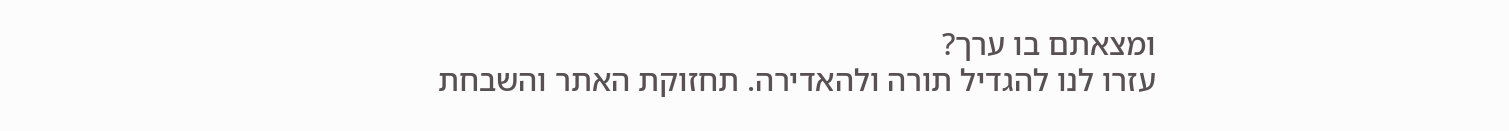ומצאתם בו ערך?
עזרו לנו להגדיל תורה ולהאדירה. תחזוקת האתר והשבחת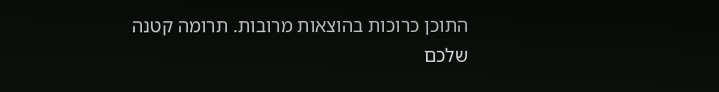התוכן כרוכות בהוצאות מרובות. תרומה קטנה שלכם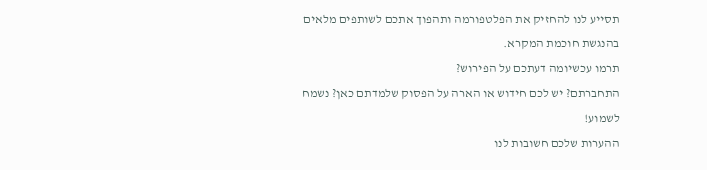תסייע לנו להחזיק את הפלטפורמה ותהפוך אתכם לשותפים מלאים בהנגשת חוכמת המקרא.
תרמו עכשיומה דעתכם על הפירוש?
התחברתם? יש לכם חידוש או הארה על הפסוק שלמדתם כאן? נשמח לשמוע!
ההערות שלכם חשובות לנו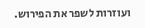ועוזרות לשפר את הפירוש.